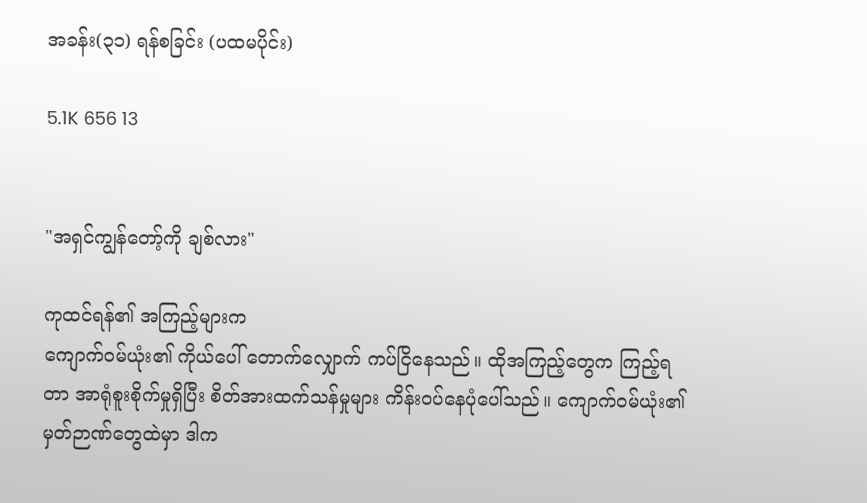အခန်း(၃၁) ရန်စခြင်း (ပထမပိုင်း)

5.1K 656 13


"အရှင်ကျွန်တော့်ကို ချစ်လား"

ကုထင်ရန်၏ အကြည့်များက
ကျောက်ဝမ်ယုံး၏ ကိုယ်ပေါ် တောက်လျှောက် ကပ်ငြိနေသည်။ ထိုအကြည့်တွေက ကြည့်ရတာ အာရုံစူးစိုက်မှုရှိပြီး စိတ်အားထက်သန်မှုများ ကိန်း‌ဝပ်နေပုံပေါ်သည်။ ကျောက်ဝမ်ယုံး၏ မှတ်ဉာဏ်တွေထဲမှာ ဒါက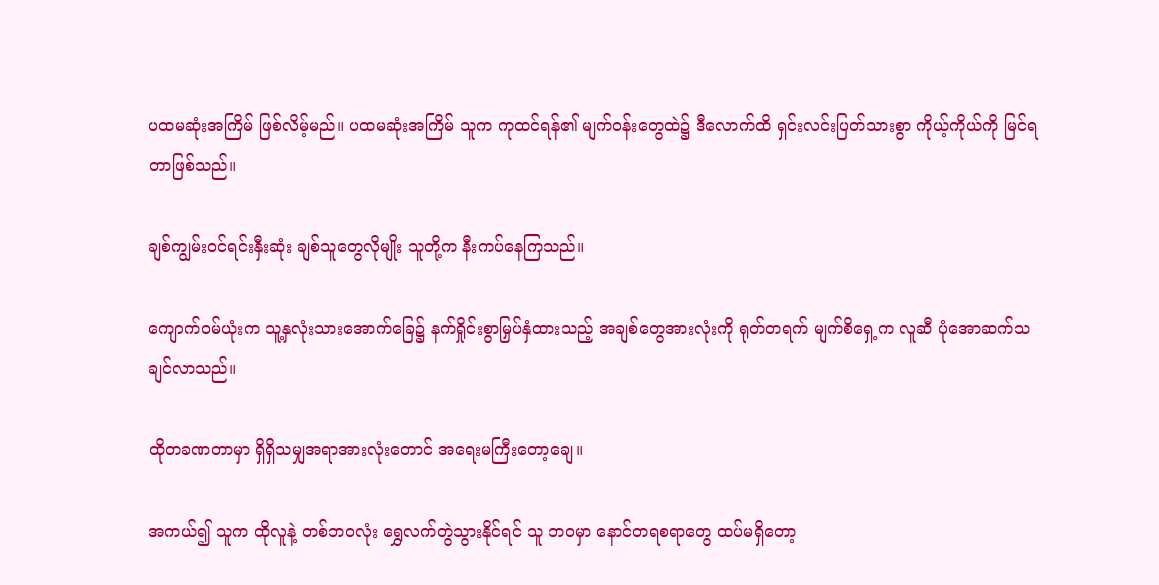ပထမဆုံးအကြိမ် ဖြစ်လိမ့်မည်။ ပထမဆုံးအကြိမ် သူက ကုထင်ရန်၏ မျက်ဝန်း‌တွေထဲ၌ ဒီလောက်ထိ ရှင်းလင်းပြတ်သားစွာ ကိုယ့်ကိုယ်ကို မြင်ရတာဖြစ်သည်။

ချစ်ကျွမ်းဝင်ရင်းနှီးဆုံး ချစ်သူတွေလိုမျိုး သူတို့က နီးကပ်နေကြသည်။

ကျောက်ဝမ်ယုံးက သူ့နှလုံးသားအောက်ခြေ၌ နက်ရှိုင်းစွာမြှပ်နှံထားသည့် အချစ်တွေအားလုံးကို ရုတ်တရက် မျက်စိရှေ့က လူဆီ ပုံအောဆက်သချင်လာသည်။

ထိုတခဏတာမှာ ရှိရှိသမျှအရာအားလုံးတောင် အရေးမကြီးတော့‌ချေ။

အကယ်၍ သူက ထိုလူနဲ့ တစ်ဘဝလုံး ရွှေလက်တွဲသွားနိုင်ရင် သူ ဘဝမှာ နောင်တရစရာတွေ ထပ်မရှိတော့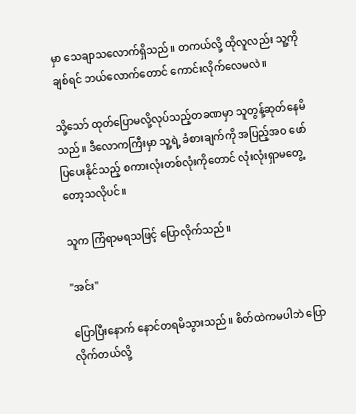မှာ သေချာသလောက်ရှိသည်။ တကယ်လို့ ထိုလူလည်း သူ့ကို ချစ်ရင် ဘယ်လောက်တောင် ကောင်းလိုက်လေမလဲ။

သို့သော် ထုတ်ပြောမလို့လုပ်သည့်တခဏမှာ သူတွန့်ဆုတ်နေမိသည်။ ဒီလောကကြီးမှာ သူ့ရဲ့ ခံစားချက်ကို အပြည့်အဝ ဖော်ပြ‌ပေးနိုင်သည့် စကားလုံးတစ်လုံးကိုတောင် လုံးလုံးရှာမတွေ့တော့သလိုပင်။

သူက ကြံရာမရသဖြင့် ပြောလိုက်သည်။

"အင်း"

ပြောပြီးနောက် နောင်တရမိသွားသည်။ စိတ်ထဲကမပါဘဲ ပြောလိုက်တယ်လို့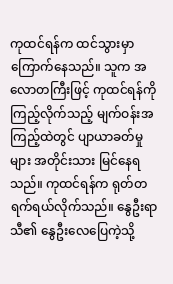ကုထင်ရန်က ထင်သွားမှာကြောက်နေသည်။ သူက အလောတကြီးဖြင့် ကုထင်ရန်ကို ကြည့်လိုက်သည့် မျက်ဝန်းအကြည့်ထဲတွင် ပျာယာခတ်မှုများ အတိုင်းသား မြင်နေရသည်။ ကုထင်ရန်က ရုတ်တရက်ရယ်လိုက်သည်။ နွေဦးရာသီ၏ နွေဦးလေပြေကဲ့သို့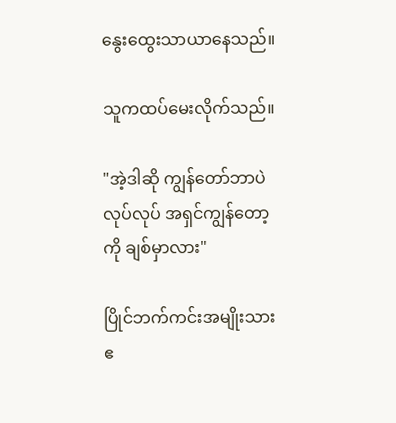နွေးထွေးသာယာနေသည်။

သူကထပ်မေးလိုက်သည်။

"အဲ့ဒါဆို ကျွန်တော်ဘာပဲလုပ်လုပ် အရှင်ကျွန်တော့ကို ချစ်မှာလား"

ပြိုင်ဘက်ကင်းအမျိုးသားဧ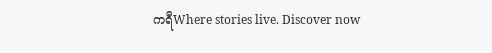ကရီWhere stories live. Discover now